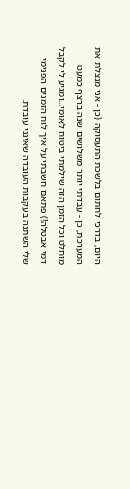היום, בדרכי לחתום בלשכת התעסוקה (כן - אני מנצלת את המערכת, כן - עבדתי יותר משלושים שנה ברצף כמעט מוחלט וכל הזמן הזה שילמתי ביטוח לאומי...ומגיע לי לקבל דמי אבטלה!) פתאם חשבתי על איך לוח הזמנים הפנימי שלי השתנה בעקבות העובדה שאינני עובדת.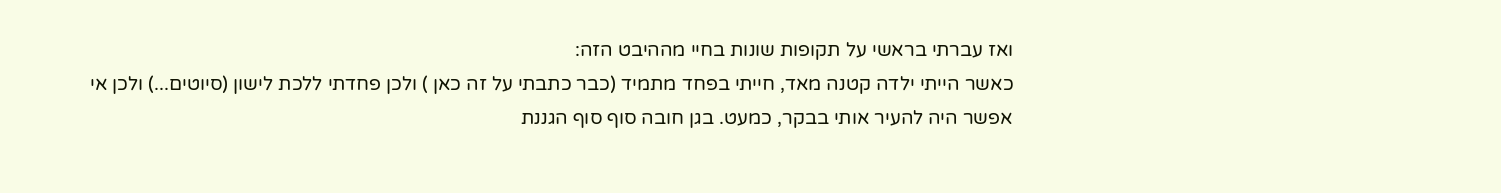ואז עברתי בראשי על תקופות שונות בחיי מההיבט הזה:
כאשר הייתי ילדה קטנה מאד, חייתי בפחד מתמיד (כבר כתבתי על זה כאן ) ולכן פחדתי ללכת לישון (סיוטים...) ולכן אי אפשר היה להעיר אותי בבקר, כמעט. בגן חובה סוף סוף הגננת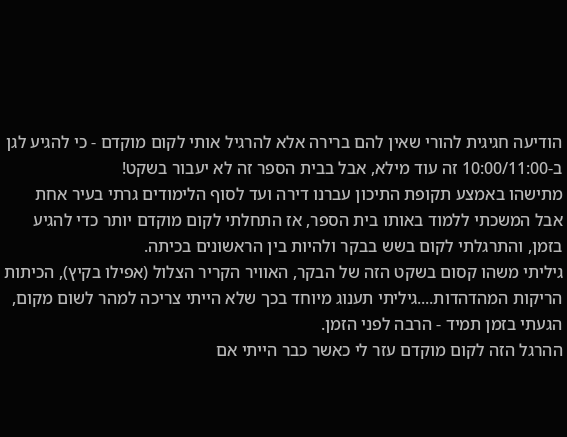הודיעה חגיגית להורי שאין להם ברירה אלא להרגיל אותי לקום מוקדם - כי להגיע לגן ב-10:00/11:00 זה עוד מילא, אבל בבית הספר זה לא יעבור בשקט!
מתישהו באמצע תקופת התיכון עברנו דירה ועד לסוף הלימודים גרתי בעיר אחת אבל המשכתי ללמוד באותו בית הספר, אז התחלתי לקום מוקדם יותר כדי להגיע בזמן, והתרגלתי לקום בשש בבקר ולהיות בין הראשונים בכיתה.
גיליתי משהו קסום בשקט הזה של הבקר, האוויר הקריר הצלול (אפילו בקיץ), הכיתות הריקות המהדהדות....גיליתי תענוג מיוחד בכך שלא הייתי צריכה למהר לשום מקום, הגעתי בזמן תמיד - הרבה לפני הזמן.
ההרגל הזה לקום מוקדם עזר לי כאשר כבר הייתי אם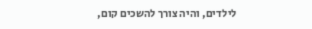לילדים, והיה צורך להשכים קום,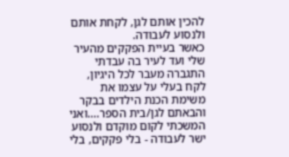להכין אותם לגן, לקחת אותם ולנסוע לעבודה.
כאשר בעיית הפקקים מהעיר שלי ועד לעיר בה עבדתי התגברה מעבר לכל היגיון, לקח בעלי על עצמו את משימת הכנת הילדים בבקר והבאתם לגן/בית הספר....ואני המשכתי לקום מוקדם ולנסוע ישר לעבודה - בלי פקקים, בלי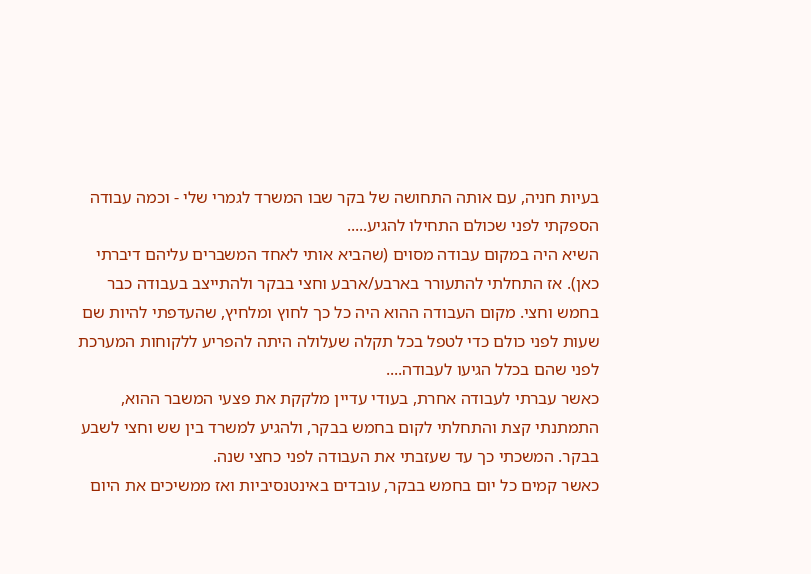בעיות חניה, עם אותה התחושה של בקר שבו המשרד לגמרי שלי - וכמה עבודה הספקתי לפני שכולם התחילו להגיע.....
השיא היה במקום עבודה מסוים (שהביא אותי לאחד המשברים עליהם דיברתי כאן). אז התחלתי להתעורר בארבע/ארבע וחצי בבקר ולהתייצב בעבודה כבר בחמש וחצי. מקום העבודה ההוא היה כל כך לחוץ ומלחיץ, שהעדפתי להיות שם שעות לפני כולם כדי לטפל בכל תקלה שעלולה היתה להפריע ללקוחות המערכת לפני שהם בכלל הגיעו לעבודה....
כאשר עברתי לעבודה אחרת, בעודי עדיין מלקקת את פצעי המשבר ההוא, התמתנתי קצת והתחלתי לקום בחמש בבקר, ולהגיע למשרד בין שש וחצי לשבע בבקר. המשכתי כך עד שעזבתי את העבודה לפני כחצי שנה.
כאשר קמים כל יום בחמש בבקר, עובדים באינטנסיביות ואז ממשיכים את היום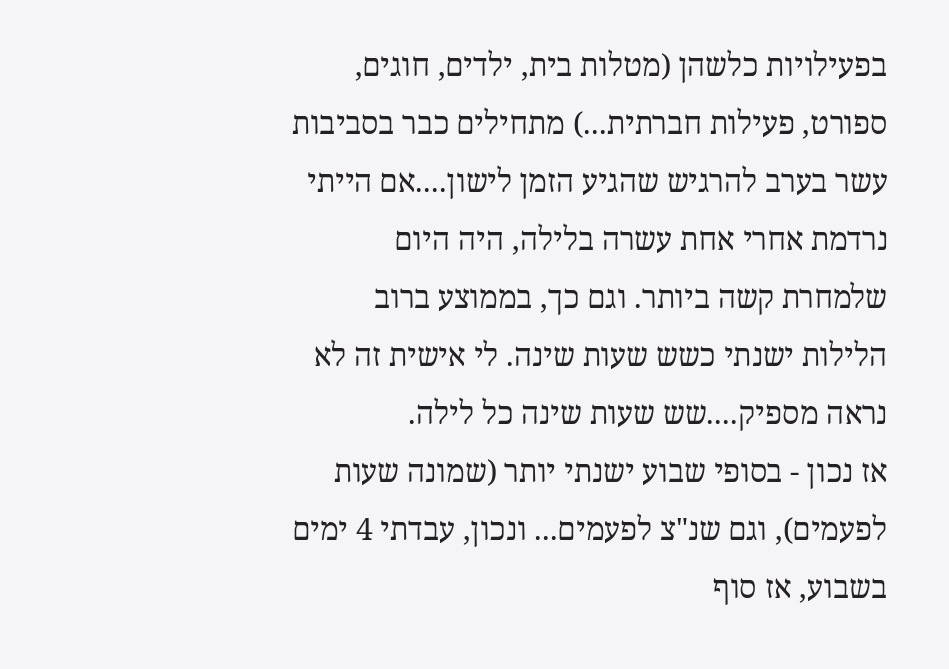בפעילויות כלשהן (מטלות בית, ילדים, חוגים, ספורט, פעילות חברתית...) מתחילים כבר בסביבות עשר בערב להרגיש שהגיע הזמן לישון....אם הייתי נרדמת אחרי אחת עשרה בלילה, היה היום שלמחרת קשה ביותר. וגם כך, בממוצע ברוב הלילות ישנתי כשש שעות שינה. לי אישית זה לא נראה מספיק....שש שעות שינה כל לילה.
אז נכון - בסופי שבוע ישנתי יותר (שמונה שעות לפעמים), וגם שנ"צ לפעמים... ונכון, עבדתי 4 ימים בשבוע, אז סוף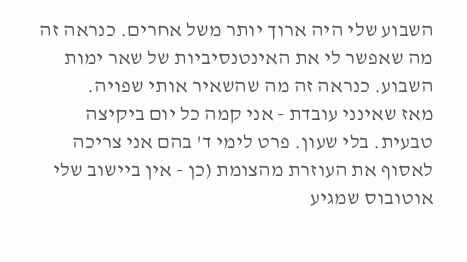השבוע שלי היה ארוך יותר משל אחרים. כנראה זה מה שאפשר לי את האינטנסיביות של שאר ימות השבוע. כנראה זה מה שהשאיר אותי שפויה.
מאז שאינני עובדת - אני קמה כל יום ביקיצה טבעית. בלי שעון. פרט לימי ד' בהם אני צריכה לאסוף את העוזרת מהצומת (כן - אין ביישוב שלי אוטובוס שמגיע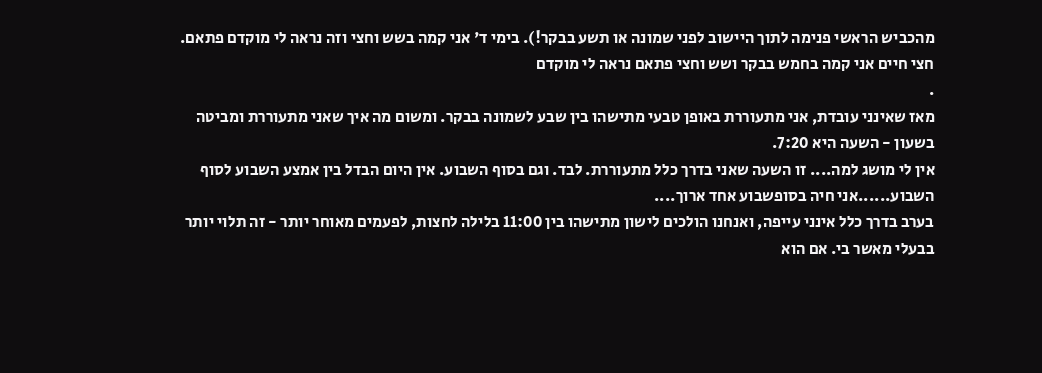מהכביש הראשי פנימה לתוך היישוב לפני שמונה או תשע בבקר!). בימי ד' אני קמה בשש וחצי וזה נראה לי מוקדם פתאם. חצי חיים אני קמה בחמש בבקר ושש וחצי פתאם נראה לי מוקדם
.
מאז שאינני עובדת, אני מתעוררת באופן טבעי מתישהו בין שבע לשמונה בבקר. ומשום מה איך שאני מתעוררת ומביטה בשעון - השעה היא 7:20.
אין לי מושג למה.... זו השעה שאני בדרך כלל מתעוררת. לבד. וגם בסוף השבוע. אין היום הבדל בין אמצע השבוע לסוף השבוע......אני חיה בסופשבוע אחד ארוך....
בערב בדרך כלל אינני עייפה, ואנחנו הולכים לישון מתישהו בין 11:00 בלילה לחצות, לפעמים מאוחר יותר - זה תלוי יותר בבעלי מאשר בי. אם הוא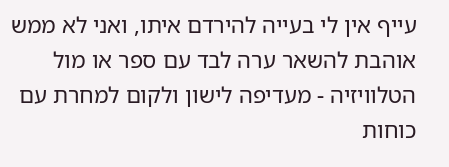עייף אין לי בעייה להירדם איתו, ואני לא ממש אוהבת להשאר ערה לבד עם ספר או מול הטלוויזיה - מעדיפה לישון ולקום למחרת עם כוחות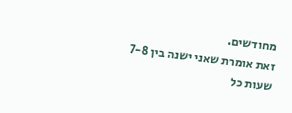מחודשים.
זאת אומרת שאני ישנה בין 7-8 שעות כל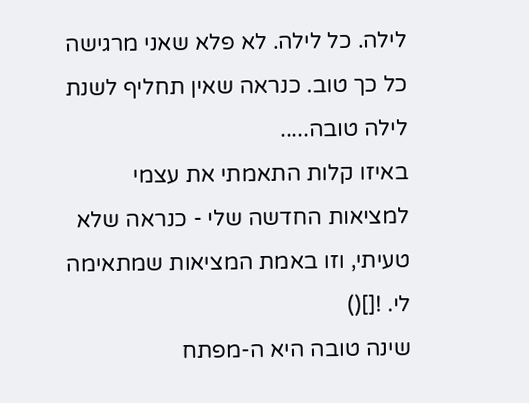לילה. כל לילה. לא פלא שאני מרגישה כל כך טוב. כנראה שאין תחליף לשנת לילה טובה.....
באיזו קלות התאמתי את עצמי למציאות החדשה שלי - כנראה שלא טעיתי, וזו באמת המציאות שמתאימה לי. ![]()
שינה טובה היא ה-מפתח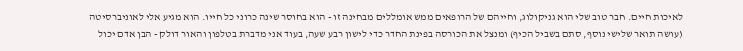לאיכות חיים. חבר טוב שלי הוא גניקולוג, וחייהם של הרופאים ממש אומללים מבחינה זו - הוא בחוסר שינה כרוני כל חייו. הוא מגיע אלי לאוניברסיטה (עושה תואר שלישי נוסף, סתם בשביל הכיף) ומנצל את הכורסה בפינת החדר כדי לישון רבע שעה, בעוד אני מדברת בטלפון והאור דולק - הבן אדם יכול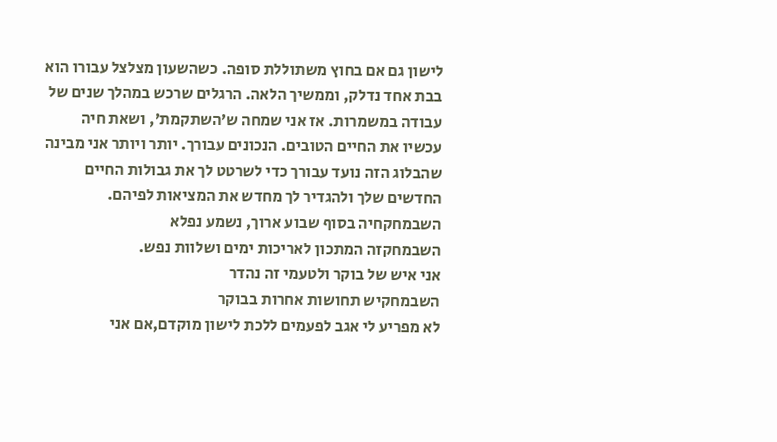לישון גם אם בחוץ משתוללת סופה. כשהשעון מצלצל עבורו הוא בבת אחד נדלק, וממשיך הלאה. הרגלים שרכש במהלך שנים של עבודה במשמרות. אז אני שמחה ש’השתקמת’, ושאת חיה עכשיו את החיים הטובים. הנכונים עבורך. יותר ויותר אני מבינה שהבלוג הזה נועד עבורך כדי לשרטט לך את גבולות החיים החדשים שלך ולהגדיר לך מחדש את המציאות לפיהם.
השבמחקחיה בסוף שבוע ארוך, נשמע נפלא
השבמחקזה המתכון לאריכות ימים ושלוות נפש.
אני איש של בוקר ולטעמי זה נהדר
השבמחקיש תחושות אחרות בבוקר
לא מפריע לי אגב לפעמים ללכת לישון מוקדם,אם אני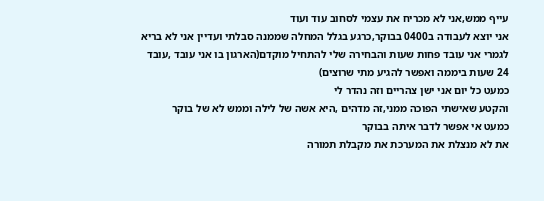עייף ממש,אני לא מכריח את עצמי לסחוב עוד ועוד
אני יוצא לעבודה ב0400 בבוקר,כרגע בגלל המחלה שממנה סבלתי ועדיין אני לא בריא לגמרי אני עובד פחות שעות והבחירה שלי להתחיל מוקדם(הארגון בו אני עובד ,עובד 24 שעות ביממה ואפשר להגיע מתי שרוצים)
כמעט כל יום אני ישן צהריים וזה נהדר לי
והקטע שאישתי הפוכה ממני,זה מדהים ,היא אשה של לילה וממש לא של בוקר
כמעט אי אפשר לדבר איתה בבוקר
את לא מנצלת את המערכת את מקבלת תמורה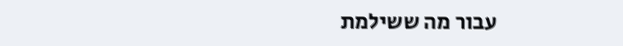עבור מה ששילמת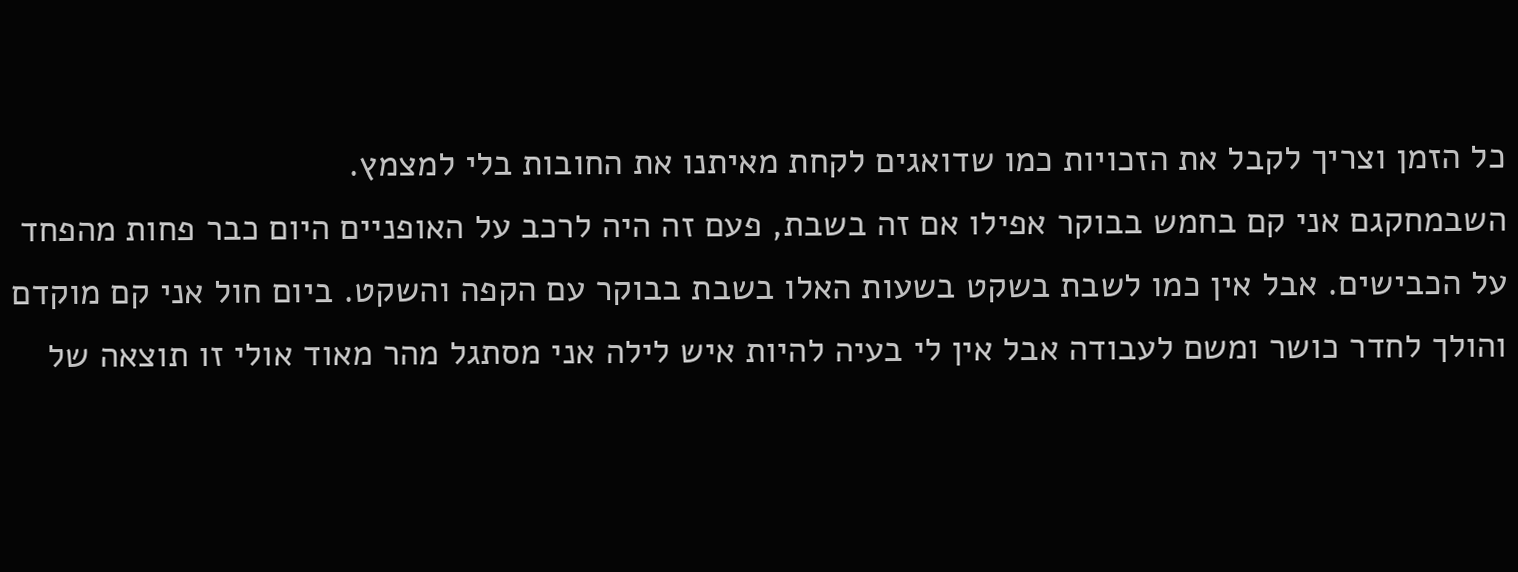כל הזמן וצריך לקבל את הזכויות כמו שדואגים לקחת מאיתנו את החובות בלי למצמץ.
השבמחקגם אני קם בחמש בבוקר אפילו אם זה בשבת, פעם זה היה לרכב על האופניים היום כבר פחות מהפחד על הכבישים. אבל אין כמו לשבת בשקט בשעות האלו בשבת בבוקר עם הקפה והשקט. ביום חול אני קם מוקדם והולך לחדר כושר ומשם לעבודה אבל אין לי בעיה להיות איש לילה אני מסתגל מהר מאוד אולי זו תוצאה של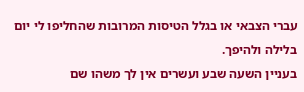עברי הצבאי או בגלל הטיסות המרובות שהחליפו לי יום בלילה ולהיפך.
בעניין השעה שבע ועשרים אין לך משהו שם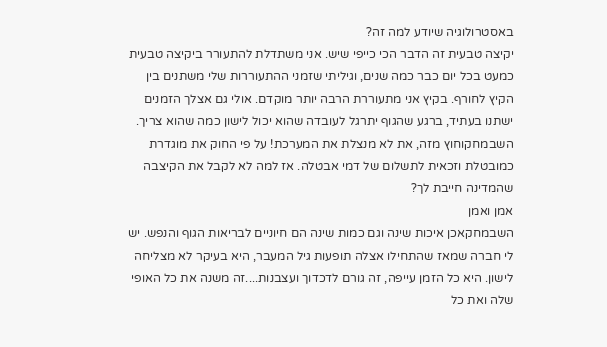באסטרולוגיה שיודע למה זה?
יקיצה טבעית זה הדבר הכי כייפי שיש. אני משתדלת להתעורר ביקיצה טבעית כמעט בכל יום כבר כמה שנים, וגיליתי שזמני ההתעוררות שלי משתנים בין הקיץ לחורף. בקיץ אני מתעוררת הרבה יותר מוקדם. אולי גם אצלך הזמנים ישתנו בעתיד, ברגע שהגוף יתרגל לעובדה שהוא יכול לישון כמה שהוא צריך.
השבמחקוחוץ מזה, את לא מנצלת את המערכת! על פי החוק את מוגדרת כמובטלת וזכאית לתשלום של דמי אבטלה. אז למה לא לקבל את הקיצבה שהמדינה חייבת לך?
אמן ואמן
השבמחקאכן איכות שינה וגם כמות שינה הם חיוניים לבריאות הגוף והנפש. יש לי חברה שמאז שהתחילו אצלה תופעות גיל המעבר, היא בעיקר לא מצליחה לישון. היא כל הזמן עייפה, זה גורם לדכדוך ועצבנות....זה משנה את כל האופי שלה ואת כל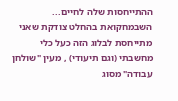ההתייחסות שלה לחיים...
השבמחקואת בהחלט צודקת שאני מתייחסת לבלוג הזה כעל כלי מחשבתי (וגם תיעודי) , מעין "שולחן עבודה" מסוג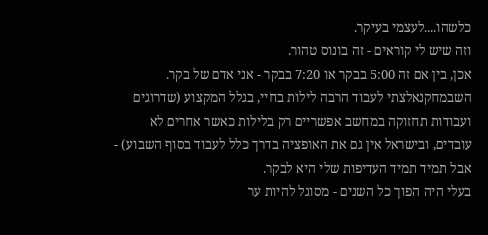כלשהו....לעצמי בעיקר.
וזה שיש לי קוראים - זה בונוס טהור.
אכן, בין אם זה 5:00 בבקר או 7:20 בבקר - אני אדם של בקר.
השבמחקנאלצתי לעבוד הרבה לילות בחיי, בגלל המקצוע (שדרוגים ועבודות תחזוקה במחשב אפשריים רק בלילות כאשר אחרים לא עובדים, ובישראל אין גם את האופציה בדרך כלל לעבוד בסוף השבוע) - אבל תמיד תמיד העדיפות שלי היא לבקר.
בעלי היה הפוך כל השנים - מסוגל להיות ער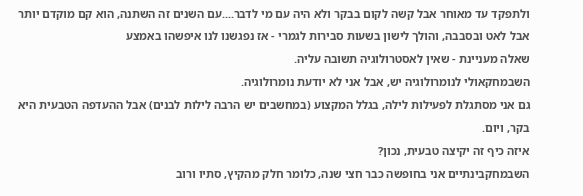ולתפקד עד מאוחר אבל קשה לקום בבקר ולא היה עם מי לדבר....עם השנים זה השתנה, הוא קם מוקדם יותר אבל לאט ובסבבה, והולך לישון בשעות סבירות לגמרי - אז נפגשנו לנו איפשהו באמצע
שאלה מעניינת - שאין לאסטרולוגיה תשובה עליה.
השבמחקאולי לנומרולוגיה יש, אבל אני לא יודעת נומרולוגיה.
גם אני מסתגלת לפעילות לילה, בגלל המקצוע (במחשבים יש הרבה לילות לבנים) אבל ההעדפה הטבעית היא בקר, ויום.
איזה כיף זה יקיצה טבעית, נכון?
השבמחקבינתיים אני בחופשה כבר חצי שנה, כלומר חלק מהקיץ, סתיו ורוב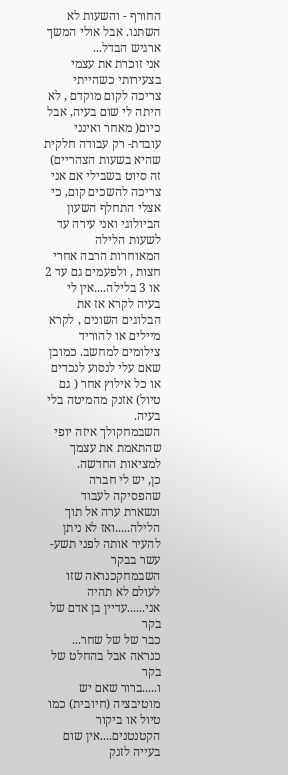החורף - והשעות לא השתנו. אבל אולי המשך ארגיש הבדל...
אני זוכרת את עצמי בצעירותי כשהייתי צריכה לקום מוקדם , לא היתה לי שום בעיה, אבל כיום( מאחר ואינני עובדת- רק עבודה חלקית שהיא בשעות הצהריים) זה סיוט בשבילי אם אני צריכה להשכים קום, כי אצלי התחלף השעון הביולוגי ואני עירה עד לשעות הלילה המאוחרות הרבה אחרי חצות , ולפעמים גם עד 2 או 3 בלילה....אין לי בעיה לקרא אז את הבלוגים השונים , לקרא מיילים או להוריד צילומים למחשב. כמובן שאם עלי לנסוע לנכדים או כל אילוץ אחר ( גם טיול) אזנק מהמיטה בלי בעיה.
השבמחקולך איזה יופי שהתאמת את עצמך למציאות החדשה.
כן, יש לי חברה שהפסיקה לעבוד ונשארת ערה אל תוך הלילה.....ואז לא ניתן להעיר אותה לפני תשע-עשר בבקר
השבמחקכנראה שזו לעולם לא תהיה אני......עדיין בן אדם של בקר
כבר של של שחר... כנראה אבל בהחלט של בקר
ו.....ברור שאם יש מוטיבציה (חיובית) כמו טיול או ביקור הקטנטנים....אין שום בעייה לזנק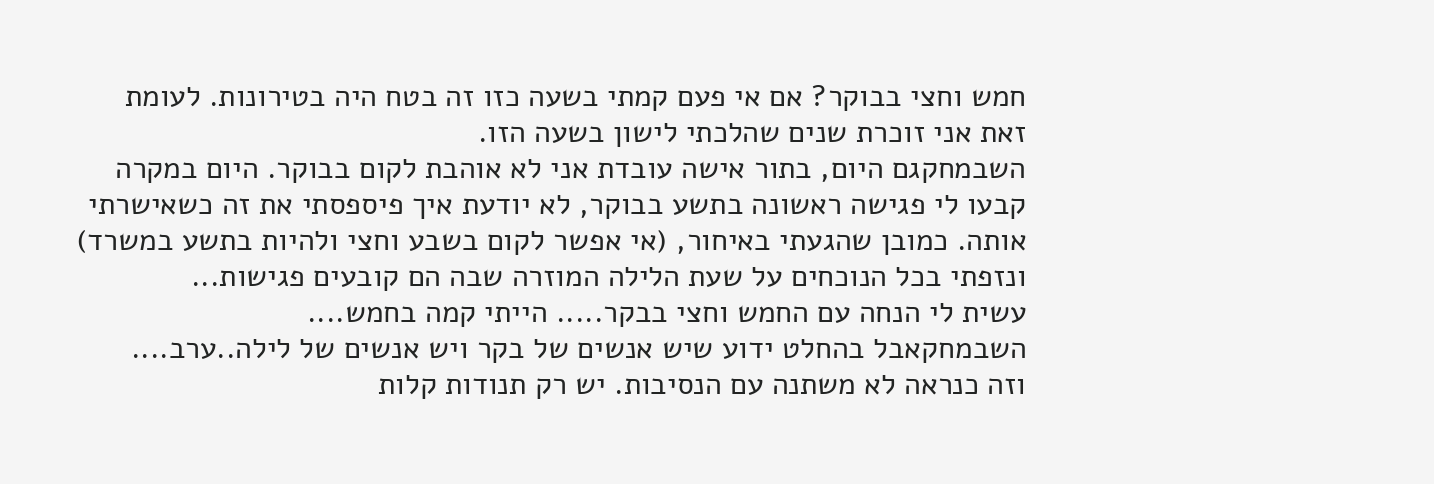חמש וחצי בבוקר? אם אי פעם קמתי בשעה כזו זה בטח היה בטירונות. לעומת זאת אני זוכרת שנים שהלכתי לישון בשעה הזו.
השבמחקגם היום, בתור אישה עובדת אני לא אוהבת לקום בבוקר. היום במקרה קבעו לי פגישה ראשונה בתשע בבוקר, לא יודעת איך פיספסתי את זה כשאישרתי אותה. כמובן שהגעתי באיחור, (אי אפשר לקום בשבע וחצי ולהיות בתשע במשרד) ונזפתי בכל הנוכחים על שעת הלילה המוזרה שבה הם קובעים פגישות...
עשית לי הנחה עם החמש וחצי בבקר..... הייתי קמה בחמש....
השבמחקאבל בהחלט ידוע שיש אנשים של בקר ויש אנשים של לילה..ערב....
וזה כנראה לא משתנה עם הנסיבות. יש רק תנודות קלות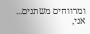ומרווחים משתנים...
אני,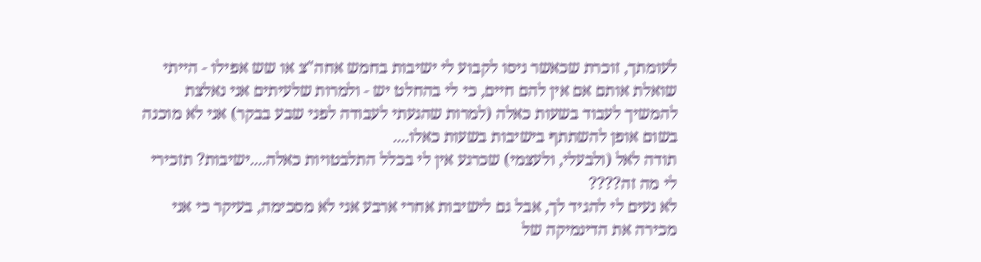לעומתך, זוכרת שכאשר ניסו לקבוע לי ישיבות בחמש אחה"צ או שש אפילו - הייתי שואלת אותם אם אין להם חיים, כי לי בהחלט יש - ולמרות שלעיתים אני נאלצת להמשיך לעבוד בשעות כאלה (למרות שהגעתי לעבודה לפני שבע בבקר) אני לא מוכנה בשום אופן להשתתף בישיבות בשעות כאלו....
תודה לאל (ולבעלי, ולעצמי) שכרגע אין לי בכלל התלבטויות כאלה....ישיבות? תזכירי לי מה זה????
לא נעים לי להגיד לך, אבל גם לישיבות אחרי ארבע אני לא מסכימה, בעיקר כי אני מכירה את הדינמיקה של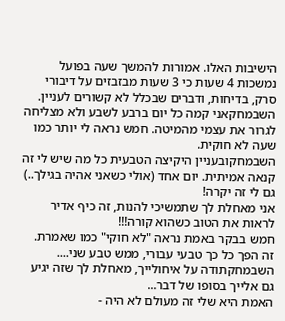הישיבות האלו. אמורות להמשך שעה בפועל נמשכות 4 שעות כי 3 שעות מבזבזים על דיבורי סרק, בדיחות, ודברים שבכלל לא קשורים לעניין.
השבמחקאני קמה כל יום ברבע לשבע ולא מצליחה לגרור את עצמי מהמיטה. חמש נראה לי יותר כמו שעה לא חוקית.
השבמחקובעניין היקיצה הטבעית כל מה שיש לי זה קנאה אמיתית. יום אחד (אולי כשאני אהיה בגילך..) גם לי זה יקרה!
אני מאחלת לך שתמשיכי להנות, זה כיף אדיר לראות את הטוב כשהוא קורה!!!
חמש בבקר באמת נראה "לא חוקי" כמו שאמרת. זה הפך כל כך טבעי עבורי, ממש טבע שני....
השבמחקתודה על איחולייך, מאחלת לך שזה יגיע גם אלייך בסופו של דבר...
האמת היא שלי זה מעולם לא היה -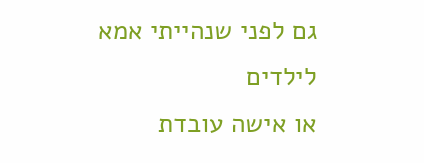גם לפני שנהייתי אמא לילדים
או אישה עובדת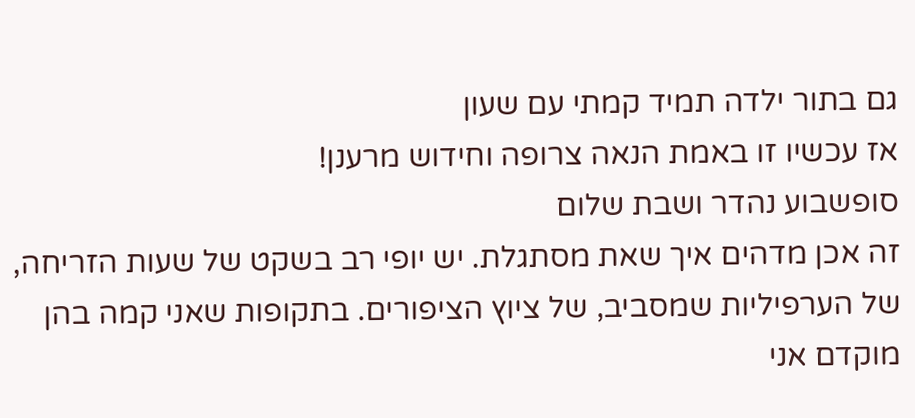גם בתור ילדה תמיד קמתי עם שעון
אז עכשיו זו באמת הנאה צרופה וחידוש מרענן!
סופשבוע נהדר ושבת שלום
זה אכן מדהים איך שאת מסתגלת. יש יופי רב בשקט של שעות הזריחה, של הערפיליות שמסביב, של ציוץ הציפורים. בתקופות שאני קמה בהן מוקדם אני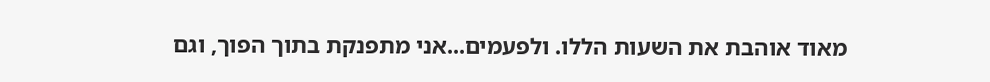מאוד אוהבת את השעות הללו. ולפעמים...אני מתפנקת בתוך הפוך, וגם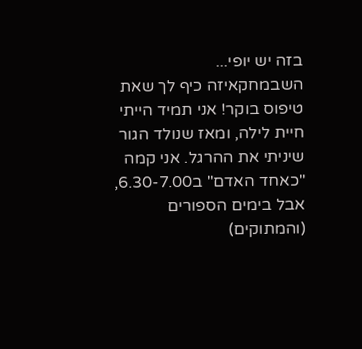בזה יש יופי...
השבמחקאיזה כיף לך שאת טיפוס בוקר! אני תמיד הייתי חיית לילה, ומאז שנולד הגור שיניתי את ההרגל. אני קמה "כאחד האדם" ב6.30-7.00, אבל בימים הספורים (והמתוקים)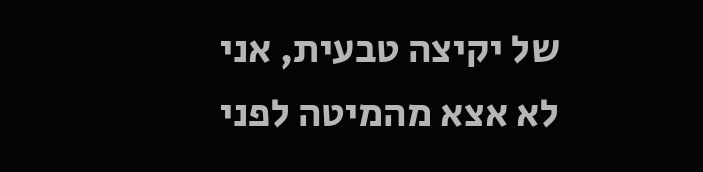של יקיצה טבעית, אני לא אצא מהמיטה לפני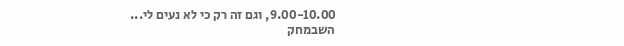9.00-10.00, וגם זה רק כי לא נעים לי...
השבמחק